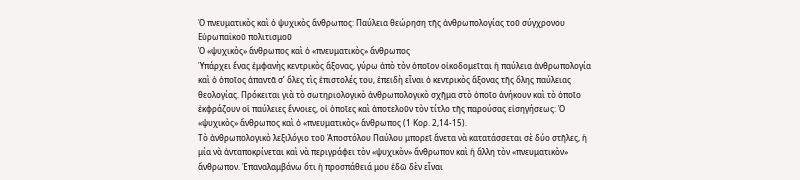Ὁ πνευματικὸς καὶ ὁ ψυχικὸς ἄνθρωπος: Παύλεια θεώρηση τῆς ἀνθρωπολογίας τοῦ σύγχρονου Εὐρωπαϊκοῦ πολιτισμοῦ
Ὁ «ψυχικὸς» ἄνθρωπος καὶ ὁ «πνευματικὸς» ἄνθρωπος
Ὑπάρχει ἕνας ἐμφανὴς κεντρικὸς ἄξονας, γύρω ἀπὸ τὸν ὁποῖον οἰκοδομεῖται ἡ παύλεια ἀνθρωπολογία καὶ ὁ ὁποῖος ἀπαντᾶ σ’ ὅλες τὶς ἐπιστολές του, ἐπειδὴ εἶναι ὁ κεντρικὸς ἄξονας τῆς ὅλης παύλειας θεολογίας. Πρόκειται γιὰ τὸ σωτηριολογικὸ ἀνθρωπολογικὸ σχῆμα στὸ ὁποῖο ἀνήκουν καὶ τὸ ὁποῖο ἐκφράζουν οἱ παύλειες ἔννοιες, οἱ ὁποῖες καὶ ἀποτελοῦν τὸν τίτλο τῆς παρούσας εἰσηγήσεως: Ὁ «ψυχικὸς» ἄνθρωπος καὶ ὁ «πνευματικὸς» ἄνθρωπος (1 Κορ. 2,14-15).
Τὸ ἀνθρωπολογικὸ λεξιλόγιο τοῦ Ἀποστόλου Παύλου μπορεῖ ἄνετα νὰ κατατάσσεται σὲ δύο στῆλες, ἡ μία νὰ ἀνταποκρίνεται καὶ νὰ περιγράφει τὸν «ψυχικὸν» ἄνθρωπον καὶ ἡ ἄλλη τὸν «πνευματικὸν» ἄνθρωπον. Ἐπαναλαμβάνω ὅτι ἡ προσπάθειά μου ἐδῶ δὲν εἶναι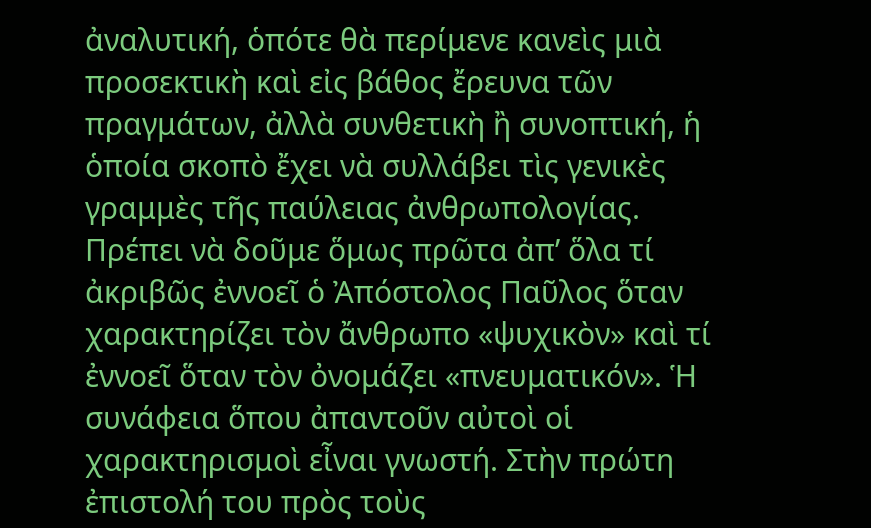ἀναλυτική, ὁπότε θὰ περίμενε κανεὶς μιὰ προσεκτικὴ καὶ εἰς βάθος ἔρευνα τῶν πραγμάτων, ἀλλὰ συνθετικὴ ἢ συνοπτική, ἡ ὁποία σκοπὸ ἔχει νὰ συλλάβει τὶς γενικὲς γραμμὲς τῆς παύλειας ἀνθρωπολογίας.
Πρέπει νὰ δοῦμε ὅμως πρῶτα ἀπ’ ὅλα τί ἀκριβῶς ἐννοεῖ ὁ Ἀπόστολος Παῦλος ὅταν χαρακτηρίζει τὸν ἄνθρωπο «ψυχικὸν» καὶ τί ἐννοεῖ ὅταν τὸν ὀνομάζει «πνευματικόν». Ἡ συνάφεια ὅπου ἀπαντοῦν αὐτοὶ οἱ χαρακτηρισμοὶ εἶναι γνωστή. Στὴν πρώτη ἐπιστολή του πρὸς τοὺς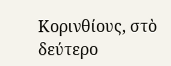Κορινθίους, στὸ δεύτερο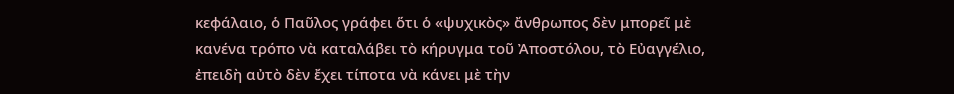κεφάλαιο, ὁ Παῦλος γράφει ὅτι ὁ «ψυχικὸς» ἄνθρωπος δὲν μπορεῖ μὲ κανένα τρόπο νὰ καταλάβει τὸ κήρυγμα τοῦ Ἀποστόλου, τὸ Εὐαγγέλιο, ἐπειδὴ αὐτὸ δὲν ἔχει τίποτα νὰ κάνει μὲ τὴν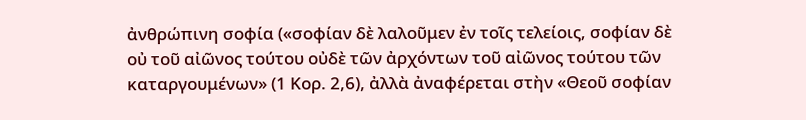ἀνθρώπινη σοφία («σοφίαν δὲ λαλοῦμεν ἐν τοῖς τελείοις, σοφίαν δὲ οὐ τοῦ αἰῶνος τούτου οὐδὲ τῶν ἀρχόντων τοῦ αἰῶνος τούτου τῶν καταργουμένων» (1 Κορ. 2,6), ἀλλὰ ἀναφέρεται στὴν «Θεοῦ σοφίαν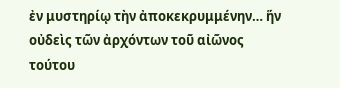ἐν μυστηρίῳ τὴν ἀποκεκρυμμένην… ἥν οὐδεὶς τῶν ἀρχόντων τοῦ αἰῶνος τούτου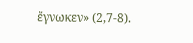ἔγνωκεν» (2,7-8).